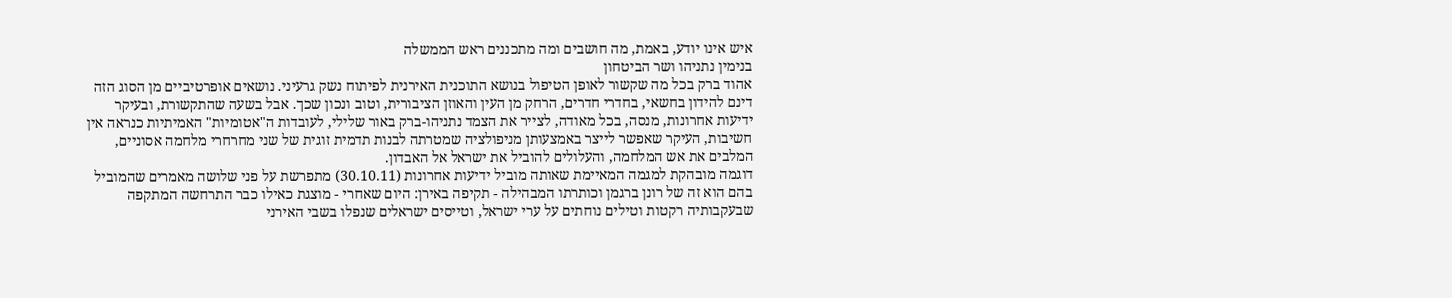איש אינו יודע, באמת, מה חושבים ומה מתכננים ראש הממשלה
בנימין נתניהו ושר הביטחון
אהוד ברק בכל מה שקשור לאופן הטיפול בנושא התוכנית האירנית לפיתוח נשק גרעיני. נושאים אופרטיביים מן הסוג הזה דינם להידון בחשאי, בחדרי חדרים, הרחק מן העין והאוזן הציבורית, וטוב ונכון שכך. אבל בשעה שהתקשורת, ובעיקר
ידיעות אחרונות, מנסה, בכל מאודה, לצייר את הצמד נתניהו-ברק באור שלילי, לעובדות ה"אטומיות" האמיתיות כנראה אין חשיבות, העיקר שאפשר לייצר באמצעותן מניפולציה שמטרתה לבנות תדמית זוגית של שני מחרחרי מלחמה אסוניים, המלבים את אש המלחמה, והעלולים להוביל את ישראל אל האבדון.
דוגמה מובהקת למגמה המאיימת שאותה מוביל ידיעות אחרונות (30.10.11) מתפרשת על פני שלושה מאמרים שהמוביל בהם הוא זה של רונן ברגמן וכותרתו המבהילה - תקיפה באירן: היום שאחרי - מוצגת כאילו כבר התרחשה המתקפה שבעקבותיה רקטות וטילים נוחתים על ערי ישראל, וטייסים ישראלים שנפלו בשבי האירני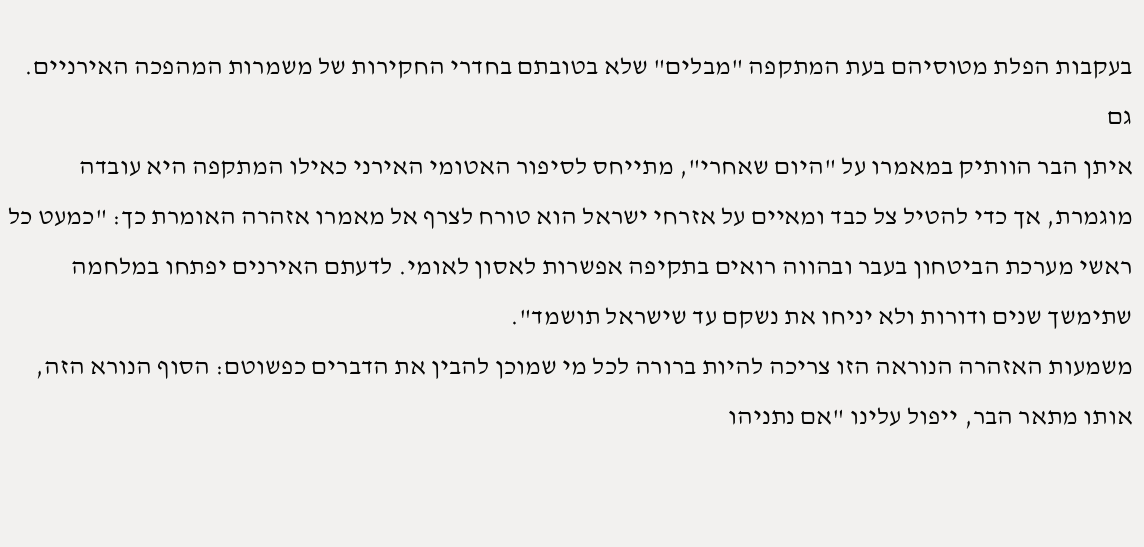בעקבות הפלת מטוסיהם בעת המתקפה "מבלים" שלא בטובתם בחדרי החקירות של משמרות המהפכה האירניים. גם
איתן הבר הוותיק במאמרו על "היום שאחרי", מתייחס לסיפור האטומי האירני כאילו המתקפה היא עובדה מוגמרת, אך כדי להטיל צל כבד ומאיים על אזרחי ישראל הוא טורח לצרף אל מאמרו אזהרה האומרת כך: "כמעט כל ראשי מערכת הביטחון בעבר ובהווה רואים בתקיפה אפשרות לאסון לאומי. לדעתם האירנים יפתחו במלחמה שתימשך שנים ודורות ולא יניחו את נשקם עד שישראל תושמד".
משמעות האזהרה הנוראה הזו צריכה להיות ברורה לכל מי שמוכן להבין את הדברים כפשוטם: הסוף הנורא הזה, אותו מתאר הבר, ייפול עלינו "אם נתניהו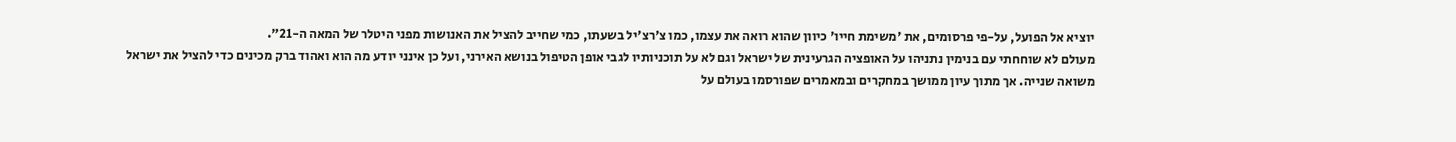יוציא אל הפועל, על-פי פרסומים, את 'משימת חייו' כיוון שהוא רואה את עצמו, כמו צ'רצ'יל בשעתו, כמי שחייב להציל את האנושות מפני היטלר של המאה ה-21".
מעולם לא שוחחתי עם בנימין נתניהו על האופציה הגרעינית של ישראל וגם לא על תוכניותיו לגבי אופן הטיפול בנושא האירני, ועל כן אינני יודע מה הוא ואהוד ברק מכינים כדי להציל את ישראל משואה שנייה. אך מתוך עיון ממושך במחקרים ובמאמרים שפורסמו בעולם על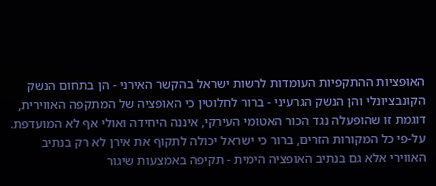האופציות ההתקפיות העומדות לרשות ישראל בהקשר האירני - הן בתחום הנשק הקונבציונלי והן הנשק הגרעיני - ברור לחלוטין כי האופציה של המתקפה האווירית, דוגמת זו שהופעלה נגד הכור האטומי העירקי, איננה היחידה ואולי אף לא המועדפת.
על-פי כל המקורות הזרים, ברור כי ישראל יכולה לתקוף את אירן לא רק בנתיב האווירי אלא גם בנתיב האופציה הימית - תקיפה באמצעות שיגור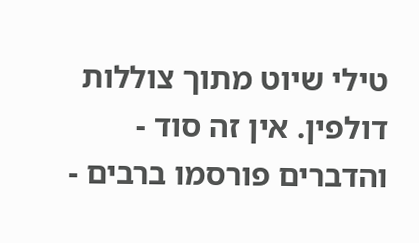טילי שיוט מתוך צוללות דולפין. אין זה סוד - והדברים פורסמו ברבים -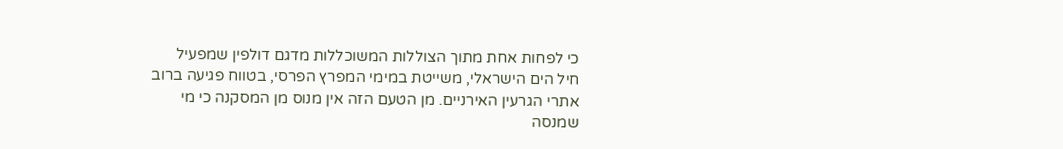כי לפחות אחת מתוך הצוללות המשוכללות מדגם דולפין שמפעיל
חיל הים הישראלי, משייטת במימי המפרץ הפרסי, בטווח פגיעה ברוב אתרי הגרעין האירניים. מן הטעם הזה אין מנוס מן המסקנה כי מי שמנסה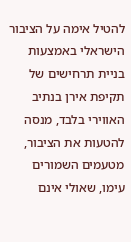להטיל אימה על הציבור הישראלי באמצעות בניית תרחישים של תקיפת אירן בנתיב האווירי בלבד, מנסה להטעות את הציבור, מטעמים השמורים עימו, שאולי אינם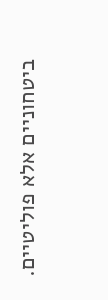ביטחוניים אלא פוליטיים.